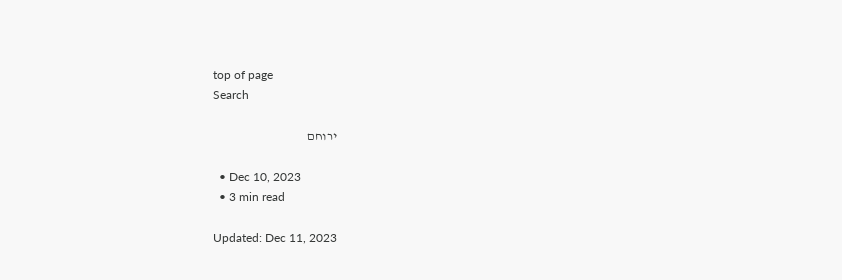top of page
Search

ירוחם

  • Dec 10, 2023
  • 3 min read

Updated: Dec 11, 2023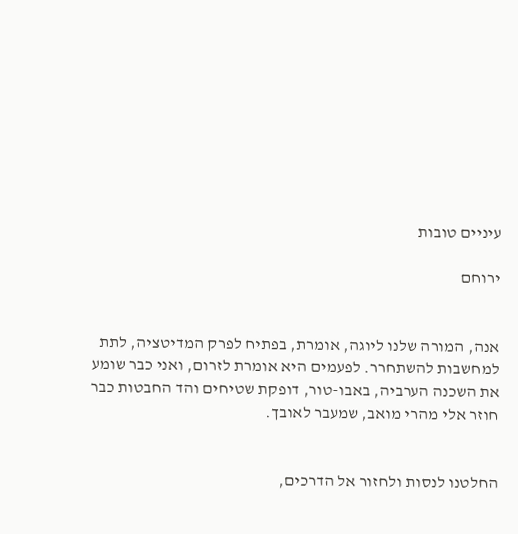עיניים טובות

ירוחם


אנה, המורה שלנו ליוגה, אומרת, בפתיח לפרק המדיטציה, לתת למחשבות להשתחרר. לפעמים היא אומרת לזרום, ואני כבר שומע את השכנה הערביה, באבו-טור, דופקת שטיחים והד החבטות כבר חוזר אלי מהרי מואב, שמעבר לאובך.


החלטנו לנסות ולחזור אל הדרכים,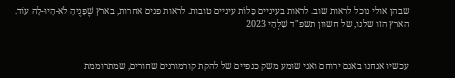שבהן אולי נוכל לראות שוב. לראות בעיניים כָּלוֹת עיניים טובות. לראות פנים אחרות, בארץ שֶׁפָּנֶיהָ לֹא-הָיוּ-לָהּ עוֹד. הארץ הזו שלנו, של חשוון תשפ"ד שִׁלְהֵי 2023


עכשיו אנחנו באגם ירוחם ואני שומע משק כנפיים של להקת קורמורנים שחורים, שמתרוממת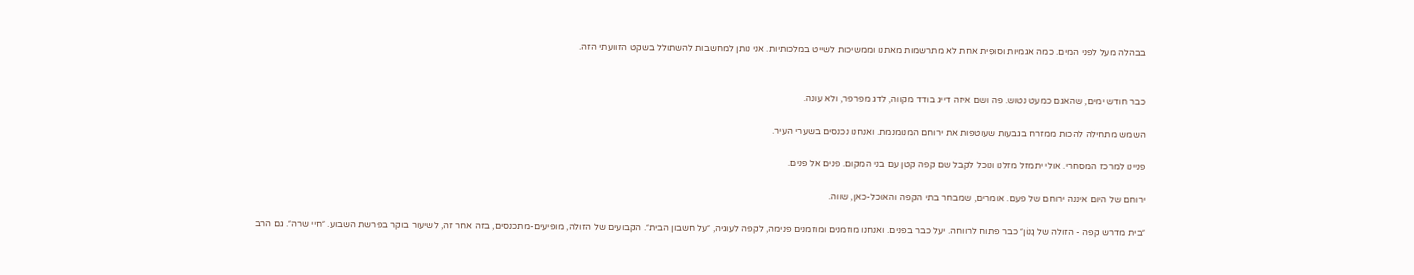בבהלה מעל לפני המים. כמה אגמיות וסוּפִית אחת לא מתרשמות מאתנו וממשיכות לשייט במלכותיות. אני נותן למחשבות להשתולל בשקט הזוועתי הזה.


כבר חודש ימים, שהאגם כמעט נטוש. פה ושם איזה דייג בודד מקווה, לדג מפרפר, ולא עונה.

השמש מתחילה להכות ממזרח בגבעות שעוטפות את ירוחם המנומנמת. ואנחנו נכנסים בשערי העיר.

פניינו למרכז המסחרי. אולי יתמזל מזלנו ונוכל לקבל שם קפה קטן עם בני המקום. פנים אל פנים.

ירוחם של היום איננה ירוחם של פעם. אומרים, שמבחר בתי הקפה והאוכל-כאן, שווה.

״בית מדרש קפה - הזולה של גָנוֹן״ כבר פתוח לרווחה. יעל כבר בפנים. ואנחנו מוזמנים ומוזמנים פנימה, לקפה לעוגיה, ״על חשבון הבית״. הקבועים של הזולה, מופיעים-מתכנסים, בזה אחר זה, לשיעור בוקר בפרשת השבוע. ״חיי שרה״. גם הרב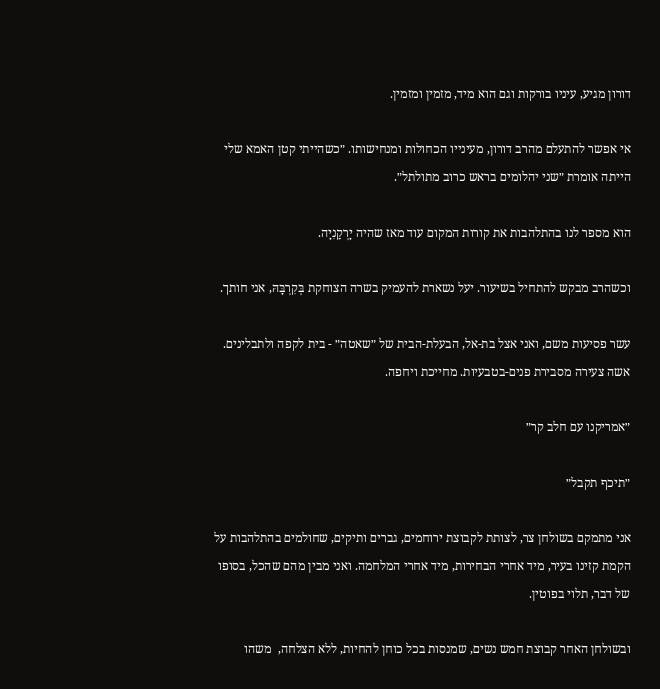דורון מגיע, עיניו בורקות וגם הוא מיד, מזמין ומזמין.

אי אפשר להתעלם מהרב דורון, מעינייו הכחולות ומנחישותו. ״כשהייתי קטן האמא שלי הייתה אומרת ״שני יהלומים בראש כרוב מתולתל״.

הוא מספר לנו בהתלהבות את קורות המקום עוד מאז שהיה יָרְקַנִיָה.

וכשהרב מבקש להתחיל בשיעור. יעל נשארת להעמיק בשרה הצוחקת בְּקִרְבָּהּ, אני חותך.

עשר פסיעות משם, ואני אצל בת-אל, הבעלת-הבית של ״שאטה״ - בית לקפה ולתבלינים. אשה צעירה מסבירת פנים-בטבעיות. מחייכת ויחפה.

״אמריקנו עם חלב קר״

״תיכף תקבל״

אני מתמקם בשולחן צר, לצותת לקבוצת ירוחמים, גברים ותיקים, שחולמים בהתלהבות על הקמת קזינו בעיר, מיד אחרי הבחירות, מיד אחרי המלחמה. ואני מבין מהם שהכל, בסופו של דבר, תלוי בפוטין.

ובשולחן האחר קבוצת חמש נשים, שמנסות בכל כוחן להחיות, ללא הצלחה,  משהו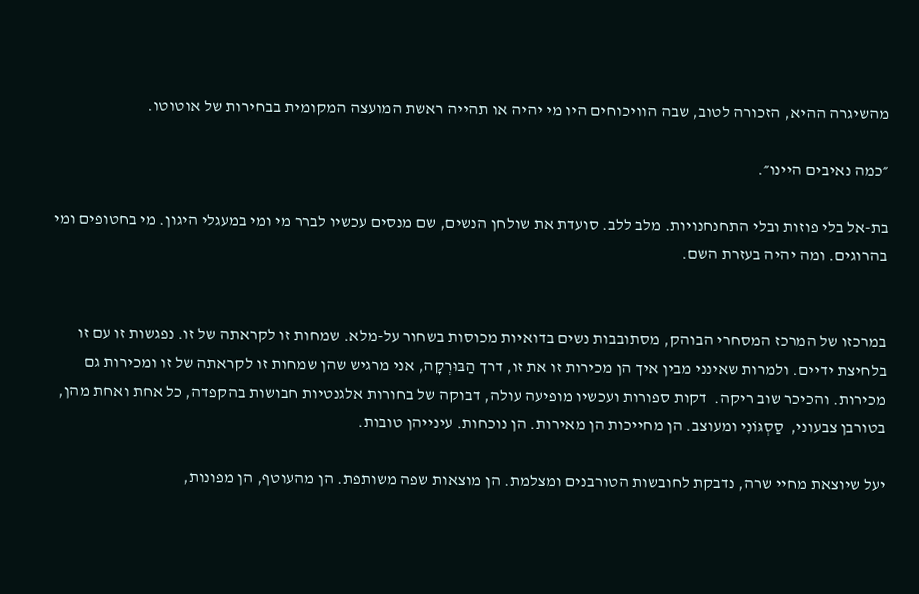מהשיגרה ההיא, הזכורה לטוב, שבה הוויכוחים היו מי יהיה או תהייה ראשת המועצה המקומית בבחירות של אוטוטו.

״כמה נאיבים היינו״.

בת-אל בלי פוזות ובלי התחנחנויות. מלב ללב. סועדת את שולחן הנשים, שם מנסים עכשיו לברר מי ומי במעגלי היגון. מי בחטופים ומי בהרוגים. ומה יהיה בעזרת השם.


במרכזו של המרכז המסחרי הבוהק, מסתובבות נשים בדואיות מכוסות בשחור על-מלא. שמחות זו לקראתה של זו. נפגשות זו עם זו בלחיצת ידיים. ולמרות שאינני מבין איך הן מכירות זו את זו, דרך הַבּוּרְקָה, אני מרגיש שהן שמחות זו לקראתה של זו ומכירות גם מכירות. והכיכר שוב ריקה.  דקות ספורות ועכשיו מופיעה עולה, דבוקה של בחורות אלגנטיות חבושות בהקפדה, כל אחת ואחת מהן, בטורבן צבעוני,  סַסְגּוֹנִי ומעוצב. הן מחייכות הן מאירות. הן נוכחות. עינייהן טובות.

יעל שיוצאת מחיי שרה, נדבקת לחובשות הטורבנים ומצלמת. הן מוצאות שפה משותפת. הן מהעוטף, הן מפונות,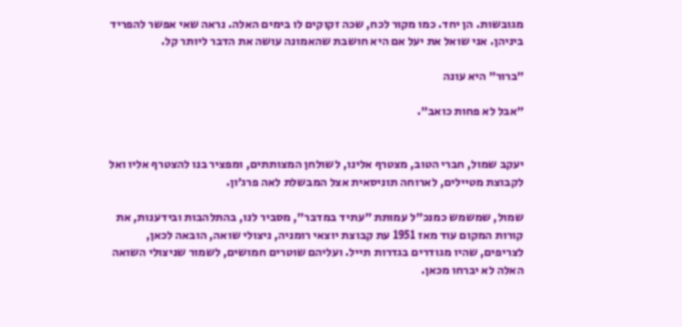מגובשות. הן יחד. כמו מקור לכח, שכה זקוקים לו בימים האלה. נראה שאי אפשר להפריד ביניהן. אני שואל את יעל אם היא חושבת שהאמונה עושה את הדבר ליותר קל.

״ברור״ היא עונה

״אבל לא פחות כואב״.


יעקב שמול, חברי הטוב, מצטרף אלינו, לשולחן המצותתים, ומפציר בנו להצטרף אליו ואל לקבוצת מטיילים, לארוחה תוניסאית אצל המבשלת לאה פרג׳ון.

שמול, שמשמש כמנכ״ל עמותת ״עתיד במדבר״, מסביר לנו, בהתלהבות ובידענות, את קורות המקום עוד מאז 1951 עת קבוצת יוצאי רומניה, ניצולי שואה, הובאה לכאן, לצריפים, שהיו מגודרים בגדרות תייל. ועליהם שוטרים חמושים, לשמור שניצולי השואה  האלה לא יברחו מכאן.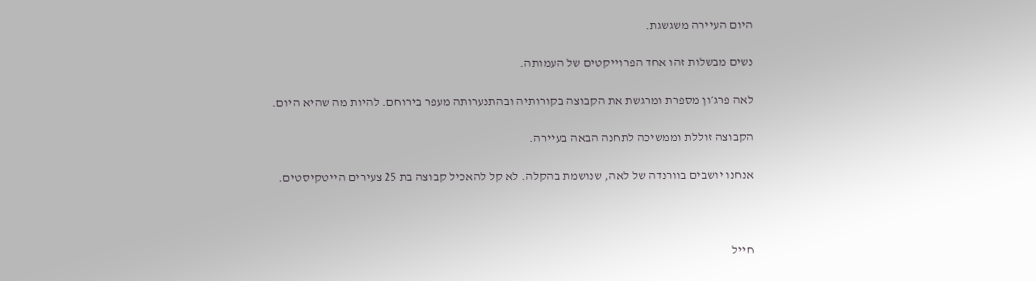היום העיירה משגשגת.

נשים מבשלות זהו אחד הפרוייקטים של העמותה.

לאה פרג׳ון מספרת ומרגשת את הקבוצה בקורותיה ובהתנערותה מעפר בירוחם. להיות מה שהיא היום.

הקבוצה זוללת וממשיכה לתחנה הבאה בעיירה.

אנחנו יושבים בוורנדה של לאה, שנושמת בהקלה. לא קל להאכיל קבוצה בת 25 צעירים הייטקיסטים.



חייל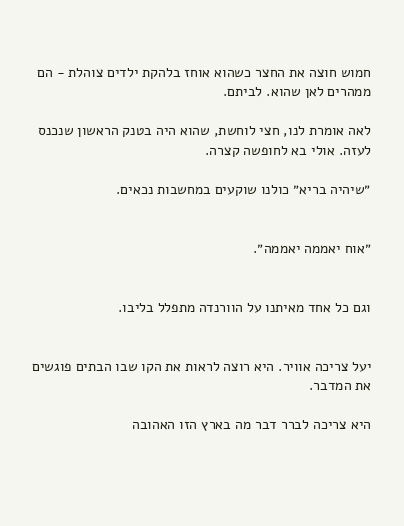חמוש חוצה את החצר כשהוא אוחז בלהקת ילדים צוהלת - הם ממהרים לאן שהוא. לביתם.

לאה אומרת לנו, חצי לוחשת, שהוא היה בטנק הראשון שנכנס לעזה. אולי בא לחופשה קצרה.

״שיהיה בריא״ כולנו שוקעים במחשבות נכאים.


״אוח יאממה יאממה״.


וגם כל אחד מאיתנו על הוורנדה מתפלל בליבו.


יעל צריכה אוויר. היא רוצה לראות את הקו שבו הבתים פוגשים את המדבר.

היא צריכה לברר דבר מה בארץ הזו האהובה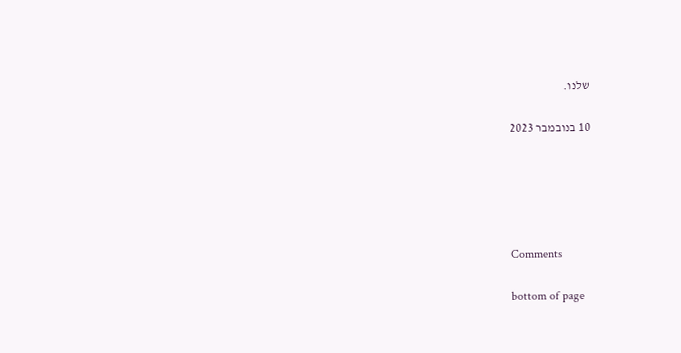שלנו.


10 בנובמבר 2023








Comments


bottom of page